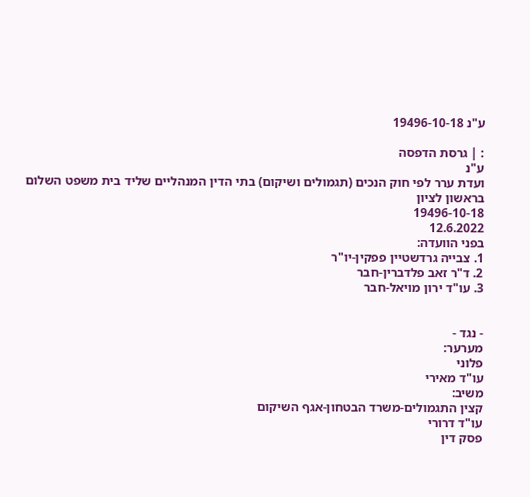ע"נ 19496-10-18

: | גרסת הדפסה
ע"נ
ועדת ערר לפי חוק הנכים (תגמולים ושיקום) בתי הדין המנהליים שליד בית משפט השלום בראשון לציון
19496-10-18
12.6.2022
בפני הוועדה:
1. צבייה גרדשטיין פפקין-יו"ר
2. ד"ר זאב פלדברין-חבר
3. עו"ד ירון מויאל-חבר


- נגד -
מערער:
פלוני
עו"ד מאירי
משיב:
קצין התגמולים-משרד הבטחון-אגף השיקום
עו"ד דרורי
פסק דין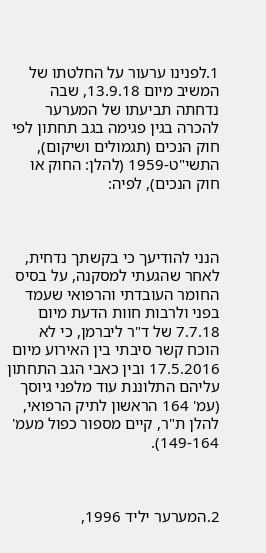1.לפנינו ערעור על החלטתו של המשיב מיום 13.9.18, שבה נדחתה תביעתו של המערער להכרה בגין פגימה בגב תחתון לפי חוק הנכים (תגמולים ושיקום), התשי"ט-1959 (להלן: החוק או חוק הנכים), לפיה:



הנני להודיעך כי בקשתך נדחית, לאחר שהגעתי למסקנה, על בסיס החומר העובדתי והרפואי שעמד בפני ולרבות חוות הדעת מיום 7.7.18 של ד"ר ליברמן, כי לא הוכח קשר סיבתי בין האירוע מיום 17.5.2016 ובין כאבי הגב התחתון עליהם התלוננת עוד מלפני גיוסך (עמ' 164 הראשון לתיק הרפואי, להלן ת"ר, קיים מספור כפול מעמ' 149-164).



2.המערער יליד 1996,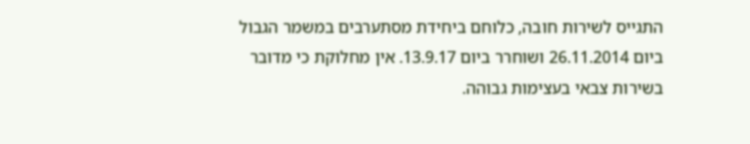התגייס לשירות חובה, כלוחם ביחידת מסתערבים במשמר הגבול ביום 26.11.2014 ושוחרר ביום 13.9.17. אין מחלוקת כי מדובר בשירות צבאי בעצימות גבוהה.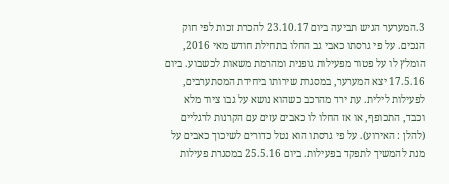3.המערער הגיש תביעה ביום 23.10.17 להכרת זכות לפי חוק הנכים. על פי גרסתו כאבי גב החלו בתחילת חודש מאי 2016, הומלץ לו על פטור מפעילות גופנית ומהרמת משאות לכשבוע. ביום 17.5.16 יצא המערער, במסגרת שירותו ביחידת המסתערבים, לפעילות לילית. עת ירד מהרכב כשהוא נושא על גבו ציוד מלא וכבד, התכופף, או אז החלו לו כאבים עזים עם הקרנות לרגליים (להלן : האירוע). על פי גרסתו הוא נטל כדורים לשיכוך כאבים על מנת להמשיך לתפקד בפעילות. ביום 25.5.16 במסגרת פעילות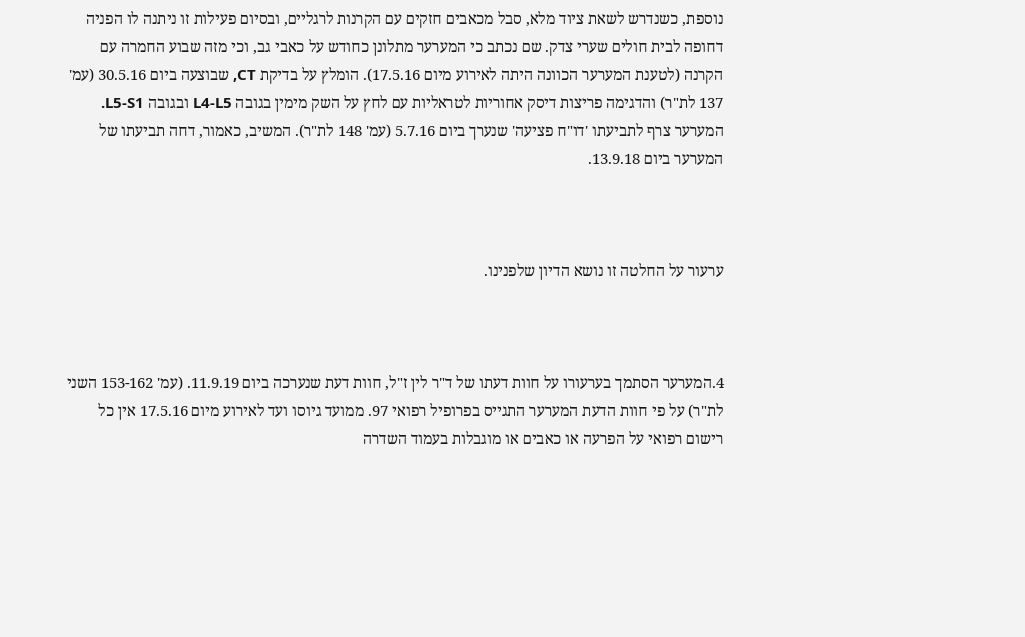נוספת, כשנדרש לשאת ציוד מלא, סבל מכאבים חזקים עם הקרנות לרגליים, ובסיום פעילות זו ניתנה לו הפניה דחופה לבית חולים שערי צדק. שם נכתב כי המערער מתלונן כחודש על כאבי גב, וכי מזה שבוע החמרה עם הקרנה (לטענת המערער הכוונה היתה לאירוע מיום 17.5.16). הומלץ על בדיקת CT, שבוצעה ביום 30.5.16 (עמ' 137 לת"ר) והדגימה פריצות דיסק אחוריות לטראליות עם לחץ על השק מימין בגובה L4-L5 ובגובה L5-S1. המערער צרף לתביעתו 'דו"ח פציעה' שנערך ביום 5.7.16 (עמ' 148 לת"ר). המשיב, כאמור, דחה תביעתו של המערער ביום 13.9.18.



ערעור על החלטה זו נושא הדיון שלפנינו.



4.המערער הסתמך בערעורו על חוות דעתו של ד"ר לין ז"ל, חוות דעת שנערכה ביום 11.9.19. (עמ' 153-162 השני לת"ר) על פי חוות הדעת המערער התגייס בפרופיל רפואי 97. ממועד גיוסו ועד לאירוע מיום 17.5.16 אין כל רישום רפואי על הפרעה או כאבים או מוגבלות בעמוד השדרה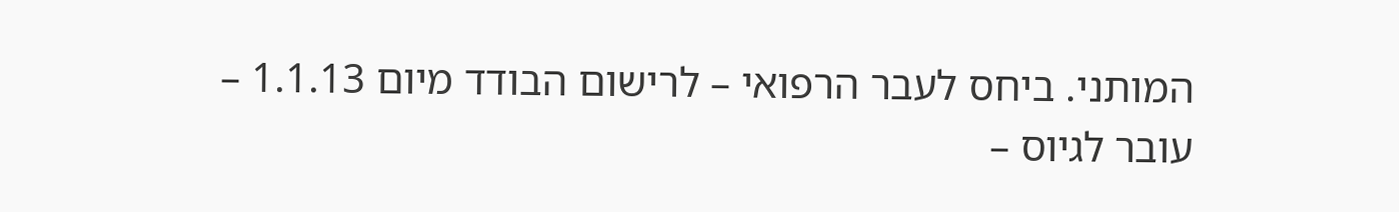המותני. ביחס לעבר הרפואי – לרישום הבודד מיום 1.1.13 – עובר לגיוס –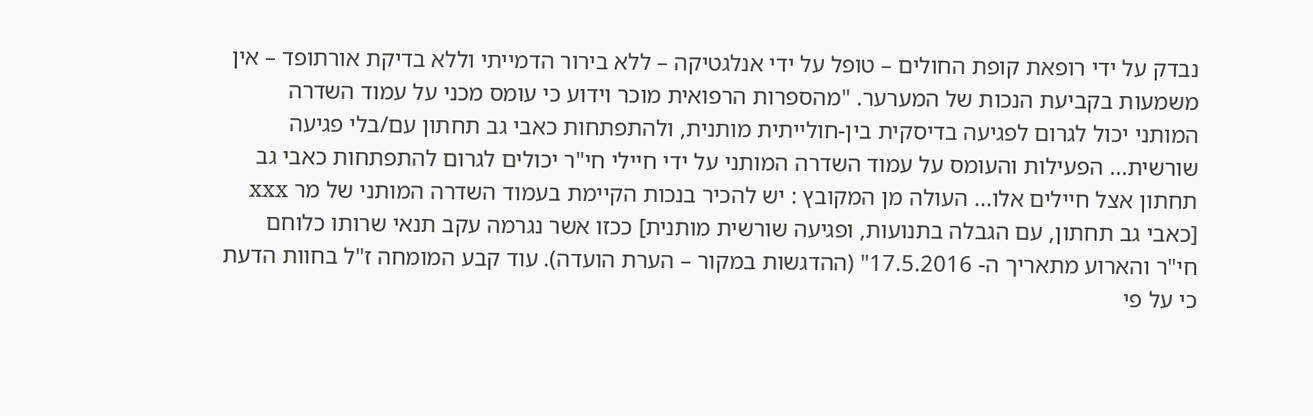נבדק על ידי רופאת קופת החולים – טופל על ידי אנלגטיקה – ללא בירור הדמייתי וללא בדיקת אורתופד – אין משמעות בקביעת הנכות של המערער. "מהספרות הרפואית מוכר וידוע כי עומס מכני על עמוד השדרה המותני יכול לגרום לפגיעה בדיסקית בין-חולייתית מותנית, ולהתפתחות כאבי גב תחתון עם/בלי פגיעה שורשית... הפעילות והעומס על עמוד השדרה המותני על ידי חיילי חי"ר יכולים לגרום להתפתחות כאבי גב תחתון אצל חיילים אלו... העולה מן המקובץ : יש להכיר בנכות הקיימת בעמוד השדרה המותני של מר xxx [כאבי גב תחתון, עם הגבלה בתנועות, ופגיעה שורשית מותנית] ככזו אשר נגרמה עקב תנאי שרותו כלוחם חי"ר והארוע מתאריך ה- 17.5.2016" (ההדגשות במקור – הערת הועדה). עוד קבע המומחה ז"ל בחוות הדעת כי על פי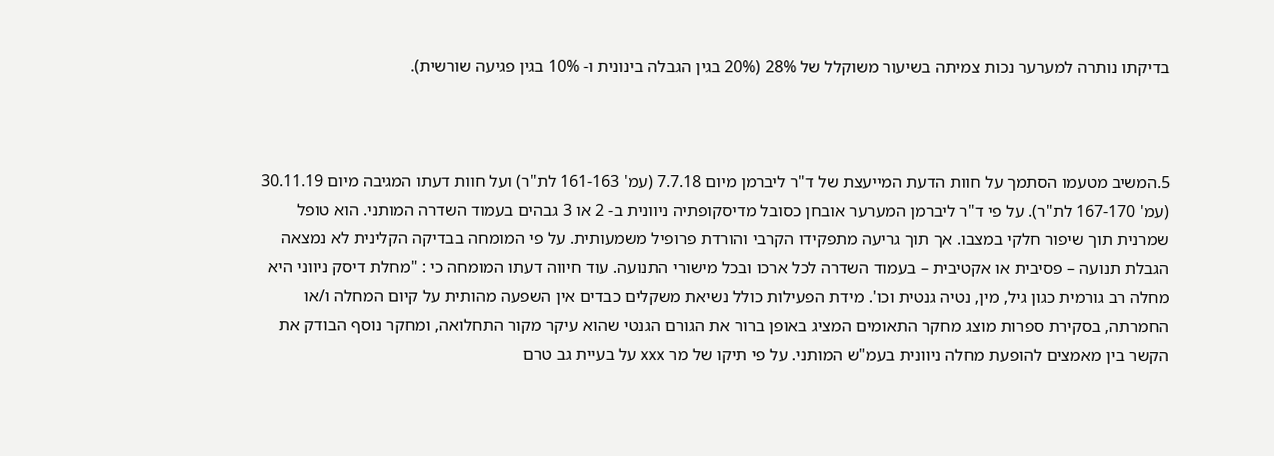בדיקתו נותרה למערער נכות צמיתה בשיעור משוקלל של 28% (20% בגין הגבלה בינונית ו- 10% בגין פגיעה שורשית).



5.המשיב מטעמו הסתמך על חוות הדעת המייעצת של ד"ר ליברמן מיום 7.7.18 (עמ' 161-163 לת"ר) ועל חוות דעתו המגיבה מיום 30.11.19 (עמ' 167-170 לת"ר). על פי ד"ר ליברמן המערער אובחן כסובל מדיסקופתיה ניוונית ב- 2 או 3 גבהים בעמוד השדרה המותני. הוא טופל שמרנית תוך שיפור חלקי במצבו. אך תוך גריעה מתפקידו הקרבי והורדת פרופיל משמעותית. על פי המומחה בבדיקה הקלינית לא נמצאה הגבלת תנועה – פסיבית או אקטיבית – בעמוד השדרה לכל ארכו ובכל מישורי התנועה. עוד חיווה דעתו המומחה כי : "מחלת דיסק ניווני היא מחלה רב גורמית כגון גיל, מין, נטיה גנטית וכו'. מידת הפעילות כולל נשיאת משקלים כבדים אין השפעה מהותית על קיום המחלה ו/או החמרתה, בסקירת ספרות מוצג מחקר התאומים המציג באופן ברור את הגורם הגנטי שהוא עיקר מקור התחלואה, ומחקר נוסף הבודק את הקשר בין מאמצים להופעת מחלה ניוונית בעמ"ש המותני. על פי תיקו של מר xxx על בעיית גב טרם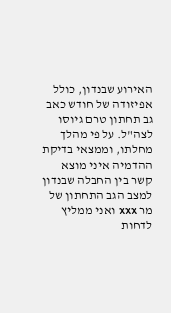האירוע שבנדון, כולל אפיזודה של חודש כאב גב תחתון טרם גיוסו לצה"ל. על פי מהלך מחלתו, וממצאי בדיקת ההדמיה איני מוצא קשר בין החבלה שבנדון למצב הגב התחתון של מר xxx ואני ממליץ לדחות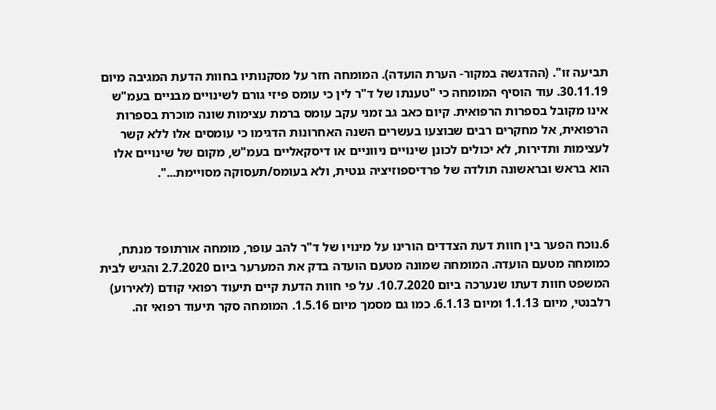תביעה זו". (ההדגשה במקור- הערת הועדה). המומחה חזר על מסקנותיו בחוות הדעת המגיבה מיום 30.11.19. עוד הוסיף המומחה כי "טענתו של ד"ר לין כי עומס פיזי גורם לשינויים מבניים בעמ"ש אינו מקובל בספרות הרפואית. קיום כאב גב זמני עקב עומס ברמת עצימות שונה מוכרת בספרות הרפואית, אל מחקרים רבים שבוצעו בעשרים השנה האחרונות הדגימו כי עומסים אלו ללא קשר לעצימות ותדירות, לא יכולים לכונן שינויים ניווניים או דיסקאליים בעמ"ש, מקום של שינויים אלו הוא בראש ובראשונה תולדה של פרדיספוזיציה גנטית, ולא בעומס/תעסוקה מסויימת...".



6.נוכח הפער בין חוות דעת הצדדים הורינו על מינויו של ד"ר להב עופר, מומחה אורתופד מנתח, כמומחה מטעם הועדה. המומחה שמונה מטעם הועדה בדק את המערער ביום 2.7.2020 והגיש לבית המשפט חוות דעתו שנערכה ביום 10.7.2020. על פי חוות הדעת קיים תיעוד רפואי קודם (לאירוע) רלבנטי, מיום 1.1.13 ומיום 6.1.13. כמו גם מסמך מיום 1.5.16. המומחה סקר תיעוד רפואי זה.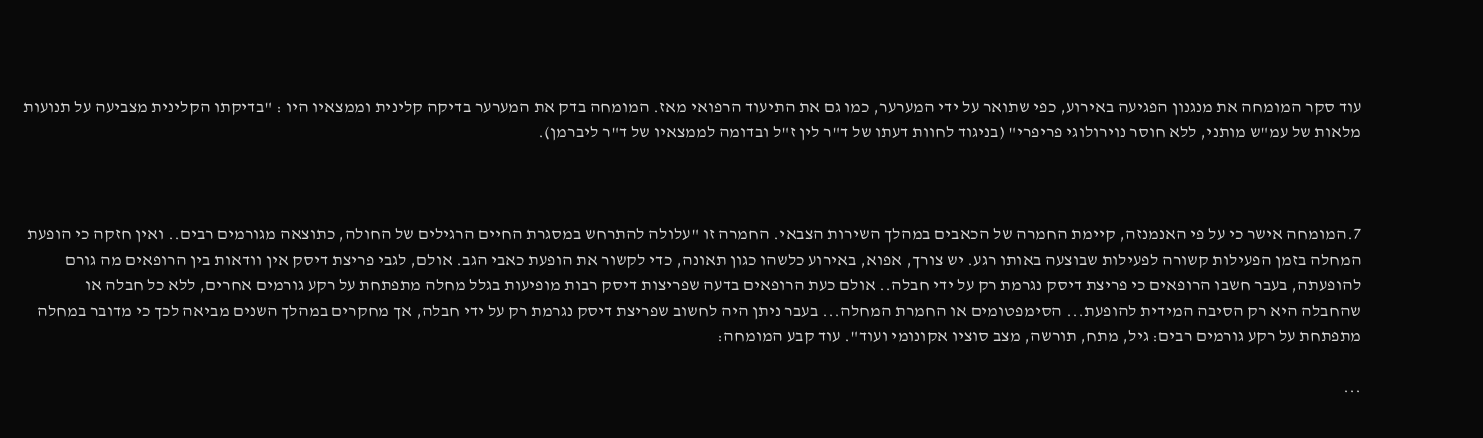עוד סקר המומחה את מנגנון הפגיעה באירוע, כפי שתואר על ידי המערער, כמו גם את התיעוד הרפואי מאז. המומחה בדק את המערער בדיקה קלינית וממצאיו היו : "בדיקתו הקלינית מצביעה על תנועות מלאות של עמ"ש מותני, ללא חוסר נוירולוגי פריפרי" (בניגוד לחוות דעתו של ד"ר לין ז"ל ובדומה לממצאיו של ד"ר ליברמן).



7.המומחה אישר כי על פי האנמנזה, קיימת החמרה של הכאבים במהלך השירות הצבאי. החמרה זו "עלולה להתרחש במסגרת החיים הרגילים של החולה, כתוצאה מגורמים רבים.. ואין חזקה כי הופעת המחלה בזמן הפעילות קשורה לפעילות שבוצעה באותו רגע. יש צורך, אפוא, באירוע כלשהו כגון תאונה, כדי לקשור את הופעת כאבי הגב. אולם, לגבי פריצת דיסק אין וודאות בין הרופאים מה גורם להופעתה, בעבר חשבו הרופאים כי פריצת דיסק נגרמת רק על ידי חבלה.. אולם כעת הרופאים בדעה שפריצות דיסק רבות מופיעות בגלל מחלה מתפתחת על רקע גורמים אחרים, ללא כל חבלה או שהחבלה היא רק הסיבה המידית להופעת... הסימפטומים או החמרת המחלה... בעבר ניתן היה לחשוב שפריצת דיסק נגרמת רק על ידי חבלה, אך מחקרים במהלך השנים מביאה לכך כי מדובר במחלה מתפתחת על רקע גורמים רבים: גיל, מתח, תורשה, מצב סוציו אקונומי ועוד". עוד קבע המומחה:

...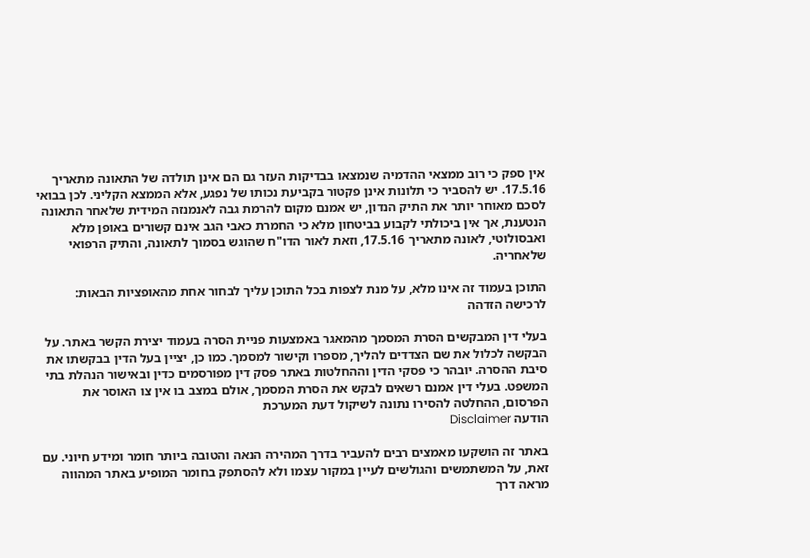אין ספק כי רוב ממצאי ההדמיה שנמצאו בבדיקות העזר גם הם אינן תולדה של התאונה מתאריך 17.5.16. יש להסביר כי תלונות אינן פקטור בקביעת נכותו של נפגע, אלא הממצא הקליני. לכן בבואי לסכם מאוחר יותר את התיק הנדון, יש אמנם מקום להרמת גבה לאנמנזה המידית שלאחר התאונה הנטענת, אך אין ביכולתי לקבוע בביטחון מלא כי החמרת כאבי הגב אינם קשורים באופן מלא ואבסולוטי, לאונה מתאריך 17.5.16, וזאת לאור הדו"ח שהוגש בסמוך לתאונה, והתיק הרפואי שלאחריה.

התוכן בעמוד זה אינו מלא, על מנת לצפות בכל התוכן עליך לבחור אחת מהאופציות הבאות:
לרכישה הזדהה

בעלי דין המבקשים הסרת המסמך מהמאגר באמצעות פניית הסרה בעמוד יצירת הקשר באתר. על הבקשה לכלול את שם הצדדים להליך, מספרו וקישור למסמך. כמו כן, יציין בעל הדין בבקשתו את סיבת ההסרה. יובהר כי פסקי הדין וההחלטות באתר פסק דין מפורסמים כדין ובאישור הנהלת בתי המשפט. בעלי דין אמנם רשאים לבקש את הסרת המסמך, אולם במצב בו אין צו האוסר את הפרסום, ההחלטה להסירו נתונה לשיקול דעת המערכת
הודעה Disclaimer

באתר זה הושקעו מאמצים רבים להעביר בדרך המהירה הנאה והטובה ביותר חומר ומידע חיוני. עם זאת, על המשתמשים והגולשים לעיין במקור עצמו ולא להסתפק בחומר המופיע באתר המהווה מראה דרך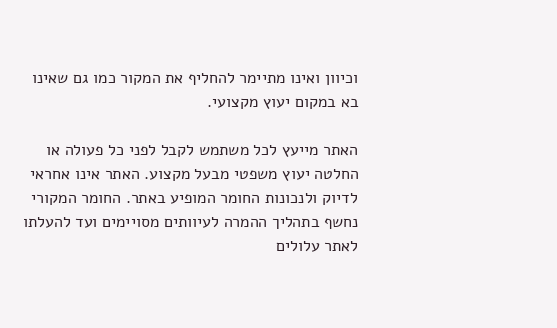וכיוון ואינו מתיימר להחליף את המקור כמו גם שאינו בא במקום יעוץ מקצועי.

האתר מייעץ לכל משתמש לקבל לפני כל פעולה או החלטה יעוץ משפטי מבעל מקצוע. האתר אינו אחראי לדיוק ולנכונות החומר המופיע באתר. החומר המקורי נחשף בתהליך ההמרה לעיוותים מסויימים ועד להעלתו לאתר עלולים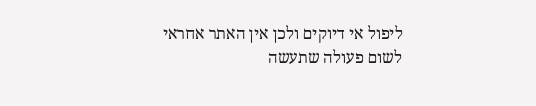ליפול אי דיוקים ולכן אין האתר אחראי לשום פעולה שתעשה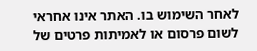לאחר השימוש בו. האתר אינו אחראי לשום פרסום או לאמיתות פרטים של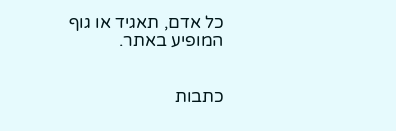כל אדם, תאגיד או גוף המופיע באתר.


כתבות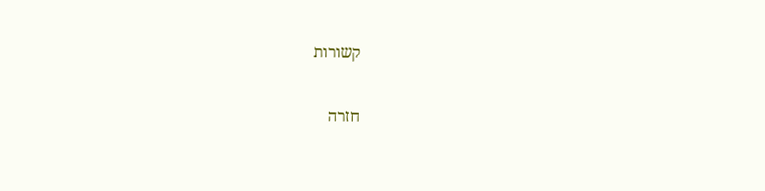קשורות

חזרה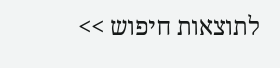לתוצאות חיפוש >>